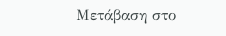Μετάβαση στο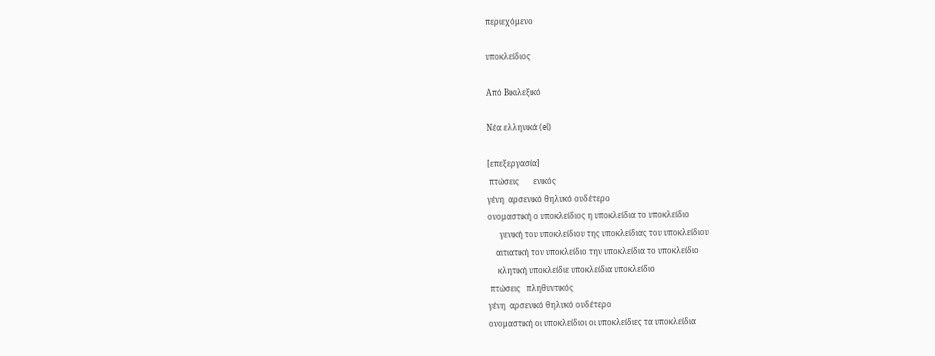περιεχόμενο

υποκλείδιος

Από Βικιλεξικό

Νέα ελληνικά (el)

[επεξεργασία]
 πτώσεις       ενικός
γένη  αρσενικό θηλυκό ουδέτερο
ονομαστική ο υποκλείδιος η υποκλείδια το υποκλείδιο
      γενική του υποκλείδιου της υποκλείδιας του υποκλείδιου
    αιτιατική τον υποκλείδιο την υποκλείδια το υποκλείδιο
     κλητική υποκλείδιε υποκλείδια υποκλείδιο
 πτώσεις   πληθυντικός
γένη  αρσενικό θηλυκό ουδέτερο
ονομαστική οι υποκλείδιοι οι υποκλείδιες τα υποκλείδια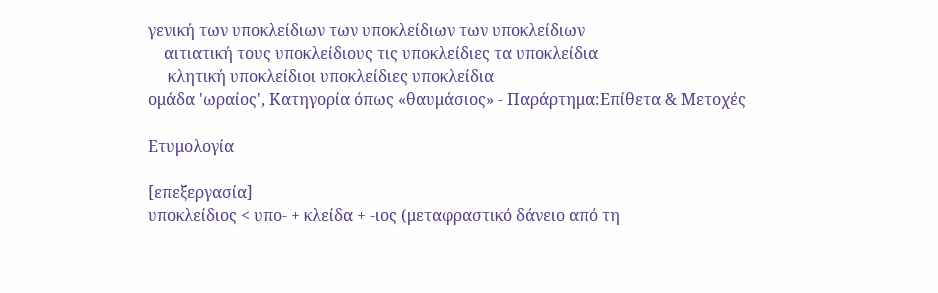γενική των υποκλείδιων των υποκλείδιων των υποκλείδιων
    αιτιατική τους υποκλείδιους τις υποκλείδιες τα υποκλείδια
     κλητική υποκλείδιοι υποκλείδιες υποκλείδια
ομάδα 'ωραίος', Κατηγορία όπως «θαυμάσιος» - Παράρτημα:Επίθετα & Μετοχές

Ετυμολογία

[επεξεργασία]
υποκλείδιος < υπο- + κλείδα + -ιος (μεταφραστικό δάνειο από τη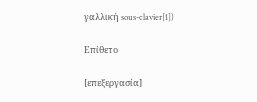γαλλική sous-clavier[1])

Επίθετο

[επεξεργασία]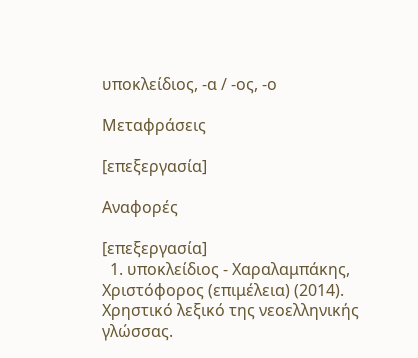υποκλείδιος, -α / -ος, -ο

Μεταφράσεις

[επεξεργασία]

Αναφορές

[επεξεργασία]
  1. υποκλείδιος - Χαραλαμπάκης, Χριστόφορος (επιμέλεια) (2014). Χρηστικό λεξικό της νεοελληνικής γλώσσας.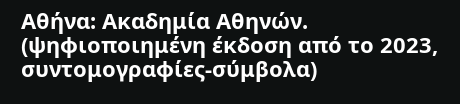Αθήνα: Ακαδημία Αθηνών. (ψηφιοποιημένη έκδοση από το 2023, συντομογραφίες-σύμβολα)